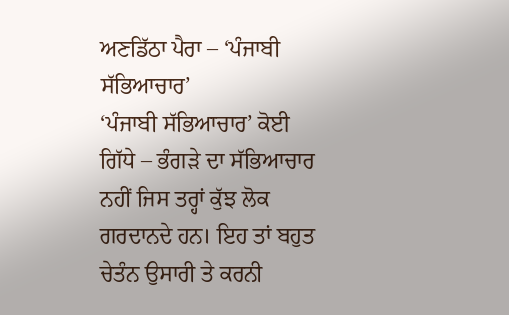ਅਣਡਿੱਠਾ ਪੈਰਾ – ‘ਪੰਜਾਬੀ ਸੱਭਿਆਚਾਰ’
‘ਪੰਜਾਬੀ ਸੱਭਿਆਚਾਰ’ ਕੋਈ ਗਿੱਧੇ – ਭੰਗੜੇ ਦਾ ਸੱਭਿਆਚਾਰ ਨਹੀਂ ਜਿਸ ਤਰ੍ਹਾਂ ਕੁੱਝ ਲੋਕ ਗਰਦਾਨਦੇ ਹਨ। ਇਹ ਤਾਂ ਬਹੁਤ ਚੇਤੰਨ ਉਸਾਰੀ ਤੇ ਕਰਨੀ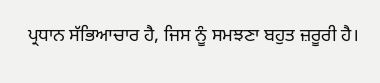ਪ੍ਰਧਾਨ ਸੱਭਿਆਚਾਰ ਹੈ, ਜਿਸ ਨੂੰ ਸਮਝਣਾ ਬਹੁਤ ਜ਼ਰੂਰੀ ਹੈ।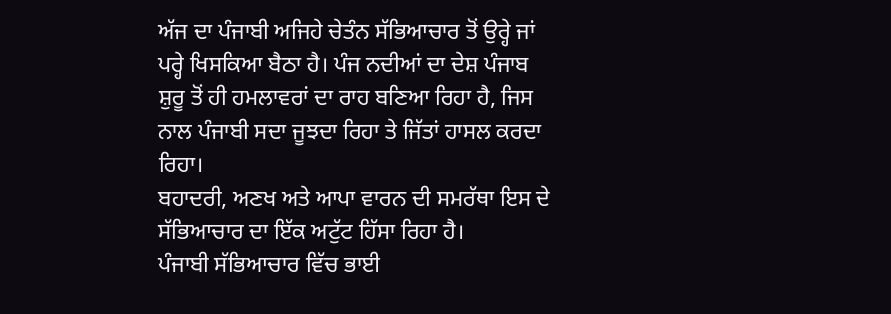ਅੱਜ ਦਾ ਪੰਜਾਬੀ ਅਜਿਹੇ ਚੇਤੰਨ ਸੱਭਿਆਚਾਰ ਤੋਂ ਉਰ੍ਹੇ ਜਾਂ ਪਰ੍ਹੇ ਖਿਸਕਿਆ ਬੈਠਾ ਹੈ। ਪੰਜ ਨਦੀਆਂ ਦਾ ਦੇਸ਼ ਪੰਜਾਬ ਸ਼ੁਰੂ ਤੋਂ ਹੀ ਹਮਲਾਵਰਾਂ ਦਾ ਰਾਹ ਬਣਿਆ ਰਿਹਾ ਹੈ, ਜਿਸ ਨਾਲ ਪੰਜਾਬੀ ਸਦਾ ਜੂਝਦਾ ਰਿਹਾ ਤੇ ਜਿੱਤਾਂ ਹਾਸਲ ਕਰਦਾ ਰਿਹਾ।
ਬਹਾਦਰੀ, ਅਣਖ ਅਤੇ ਆਪਾ ਵਾਰਨ ਦੀ ਸਮਰੱਥਾ ਇਸ ਦੇ ਸੱਭਿਆਚਾਰ ਦਾ ਇੱਕ ਅਟੁੱਟ ਹਿੱਸਾ ਰਿਹਾ ਹੈ।
ਪੰਜਾਬੀ ਸੱਭਿਆਚਾਰ ਵਿੱਚ ਭਾਈ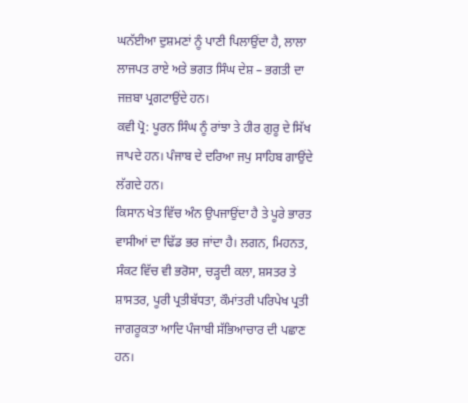ਘਨੱਈਆ ਦੁਸ਼ਮਣਾਂ ਨੂੰ ਪਾਣੀ ਪਿਲਾਉਂਦਾ ਹੈ, ਲਾਲਾ ਲਾਜਪਤ ਰਾਏ ਅਤੇ ਭਗਤ ਸਿੰਘ ਦੇਸ਼ – ਭਗਤੀ ਦਾ ਜਜ਼ਬਾ ਪ੍ਰਗਟਾਉਂਦੇ ਹਨ।
ਕਵੀ ਪ੍ਰੋ: ਪੂਰਨ ਸਿੰਘ ਨੂੰ ਰਾਂਝਾ ਤੇ ਹੀਰ ਗੁਰੂ ਦੇ ਸਿੱਖ ਜਾਪਦੇ ਹਨ। ਪੰਜਾਬ ਦੇ ਦਰਿਆ ਜਪੁ ਸਾਹਿਬ ਗਾਉਂਦੇ ਲੱਗਦੇ ਹਨ।
ਕਿਸਾਨ ਖੇਤ ਵਿੱਚ ਅੰਨ ਉਪਜਾਉਂਦਾ ਹੈ ਤੇ ਪੂਰੇ ਭਾਰਤ ਵਾਸੀਆਂ ਦਾ ਢਿੱਡ ਭਰ ਜਾਂਦਾ ਹੈ। ਲਗਨ, ਮਿਹਨਤ, ਸੰਕਟ ਵਿੱਚ ਵੀ ਭਰੋਸਾ, ਚੜ੍ਹਦੀ ਕਲਾ, ਸ਼ਸਤਰ ਤੇ ਸ਼ਾਸਤਰ, ਪੂਰੀ ਪ੍ਰਤੀਬੱਧਤਾ, ਕੌਮਾਂਤਰੀ ਪਰਿਪੇਖ ਪ੍ਰਤੀ ਜਾਗਰੂਕਤਾ ਆਦਿ ਪੰਜਾਬੀ ਸੱਭਿਆਚਾਰ ਦੀ ਪਛਾਣ ਹਨ।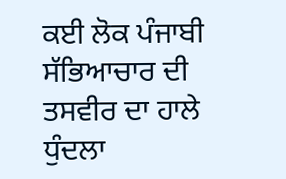ਕਈ ਲੋਕ ਪੰਜਾਬੀ ਸੱਭਿਆਚਾਰ ਦੀ ਤਸਵੀਰ ਦਾ ਹਾਲੇ ਧੁੰਦਲਾ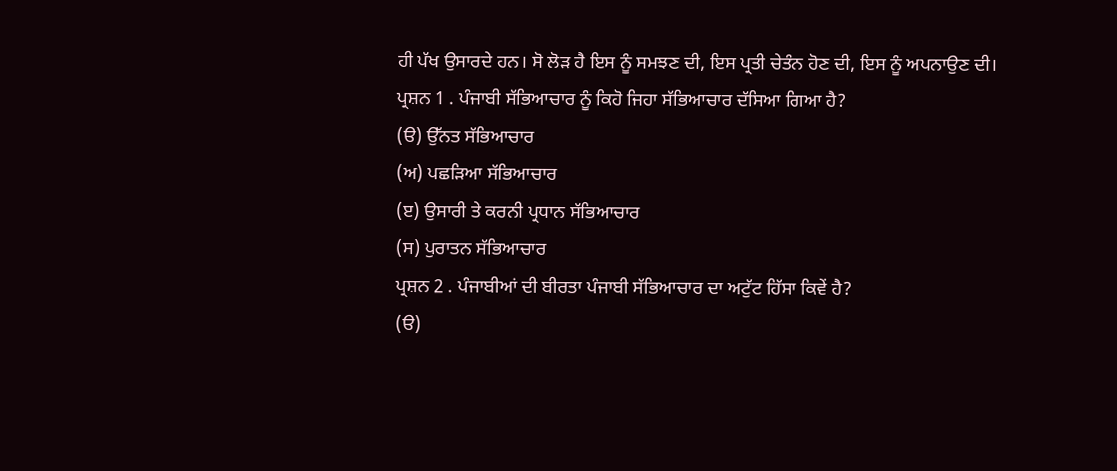ਹੀ ਪੱਖ ਉਸਾਰਦੇ ਹਨ। ਸੋ ਲੋੜ ਹੈ ਇਸ ਨੂੰ ਸਮਝਣ ਦੀ, ਇਸ ਪ੍ਰਤੀ ਚੇਤੰਨ ਹੋਣ ਦੀ, ਇਸ ਨੂੰ ਅਪਨਾਉਣ ਦੀ।
ਪ੍ਰਸ਼ਨ 1 . ਪੰਜਾਬੀ ਸੱਭਿਆਚਾਰ ਨੂੰ ਕਿਹੋ ਜਿਹਾ ਸੱਭਿਆਚਾਰ ਦੱਸਿਆ ਗਿਆ ਹੈ?
(ੳ) ਉੱਨਤ ਸੱਭਿਆਚਾਰ
(ਅ) ਪਛੜਿਆ ਸੱਭਿਆਚਾਰ
(ੲ) ਉਸਾਰੀ ਤੇ ਕਰਨੀ ਪ੍ਰਧਾਨ ਸੱਭਿਆਚਾਰ
(ਸ) ਪੁਰਾਤਨ ਸੱਭਿਆਚਾਰ
ਪ੍ਰਸ਼ਨ 2 . ਪੰਜਾਬੀਆਂ ਦੀ ਬੀਰਤਾ ਪੰਜਾਬੀ ਸੱਭਿਆਚਾਰ ਦਾ ਅਟੁੱਟ ਹਿੱਸਾ ਕਿਵੇਂ ਹੈ?
(ੳ)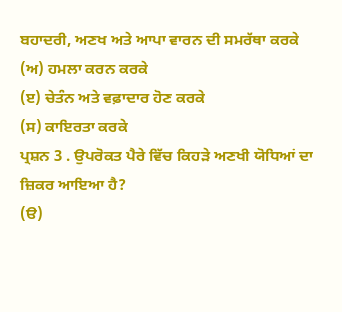ਬਹਾਦਰੀ, ਅਣਖ ਅਤੇ ਆਪਾ ਵਾਰਨ ਦੀ ਸਮਰੱਥਾ ਕਰਕੇ
(ਅ) ਹਮਲਾ ਕਰਨ ਕਰਕੇ
(ੲ) ਚੇਤੰਨ ਅਤੇ ਵਫ਼ਾਦਾਰ ਹੋਣ ਕਰਕੇ
(ਸ) ਕਾਇਰਤਾ ਕਰਕੇ
ਪ੍ਰਸ਼ਨ 3 . ਉਪਰੋਕਤ ਪੈਰੇ ਵਿੱਚ ਕਿਹੜੇ ਅਣਖੀ ਯੋਧਿਆਂ ਦਾ ਜ਼ਿਕਰ ਆਇਆ ਹੈ?
(ੳ)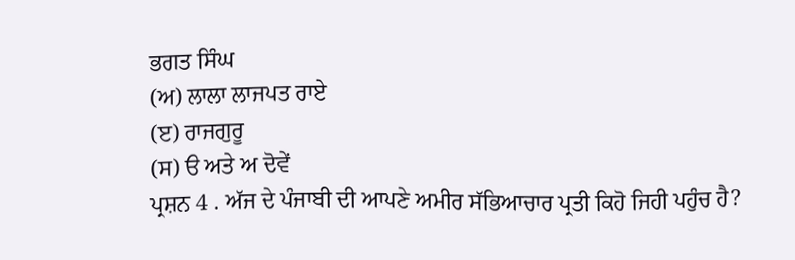ਭਗਤ ਸਿੰਘ
(ਅ) ਲਾਲਾ ਲਾਜਪਤ ਰਾਏ
(ੲ) ਰਾਜਗੁਰੂ
(ਸ) ੳ ਅਤੇ ਅ ਦੋਵੇਂ
ਪ੍ਰਸ਼ਨ 4 . ਅੱਜ ਦੇ ਪੰਜਾਬੀ ਦੀ ਆਪਣੇ ਅਮੀਰ ਸੱਭਿਆਚਾਰ ਪ੍ਰਤੀ ਕਿਹੋ ਜਿਹੀ ਪਹੁੰਚ ਹੈ?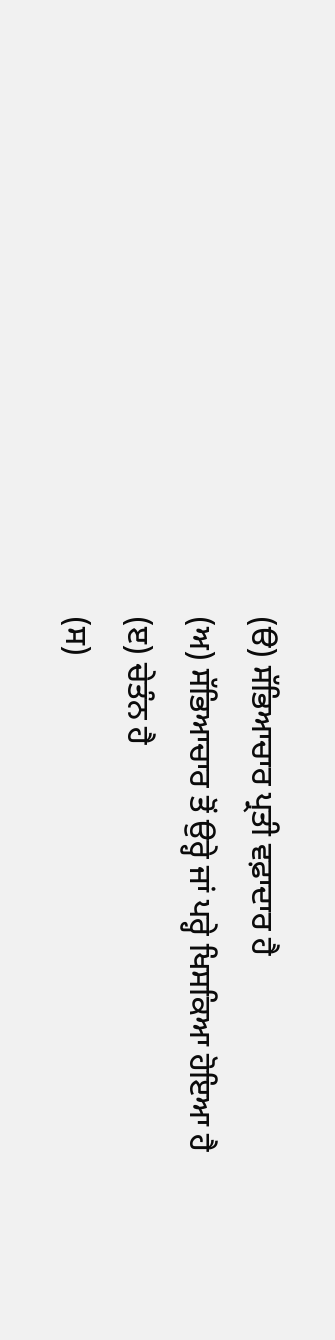(ੳ) ਸੱਭਿਆਚਾਰ ਪ੍ਰਤੀ ਵਫ਼ਾਦਾਰ ਹੈ
(ਅ) ਸੱਭਿਆਚਾਰ ਤੋਂ ਉਰ੍ਹੇ ਜਾਂ ਪਰ੍ਹੇ ਖਿਸਕਿਆ ਹੋਇਆ ਹੈ
(ੲ) ਚੇਤੰਨ ਹੈ
(ਸ)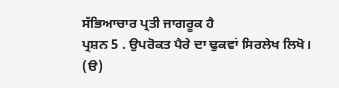ਸੱਭਿਆਚਾਰ ਪ੍ਰਤੀ ਜਾਗਰੂਕ ਹੈ
ਪ੍ਰਸ਼ਨ 5 . ਉਪਰੋਕਤ ਪੈਰੇ ਦਾ ਢੁਕਵਾਂ ਸਿਰਲੇਖ ਲਿਖੋ।
(ੳ)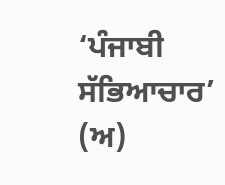‘ਪੰਜਾਬੀ ਸੱਭਿਆਚਾਰ’
(ਅ)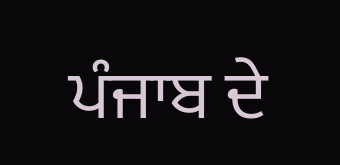ਪੰਜਾਬ ਦੇ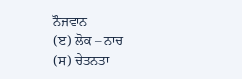ਨੌਜਵਾਨ
(ੲ) ਲੋਕ – ਨਾਚ
(ਸ) ਚੇਤਨਤਾ